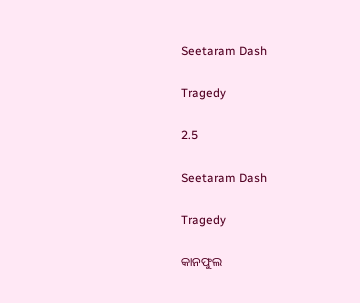Seetaram Dash

Tragedy

2.5

Seetaram Dash

Tragedy

କାନଫୁଲ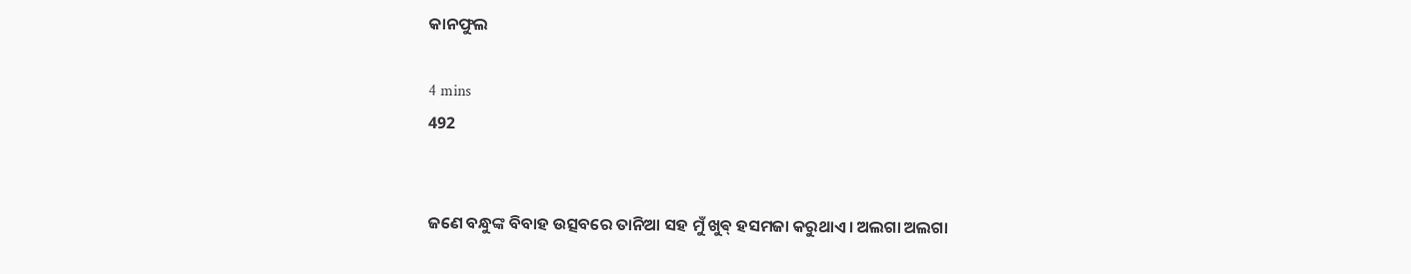କାନଫୁଲ

4 mins
492


ଜଣେ ବନ୍ଧୁଙ୍କ ବିବାହ ଉତ୍ସବରେ ତାନିଆ ସହ ମୁଁ ଖୁଵ୍ ହସମଜା କରୁଥାଏ। ଅଲଗା ଅଲଗା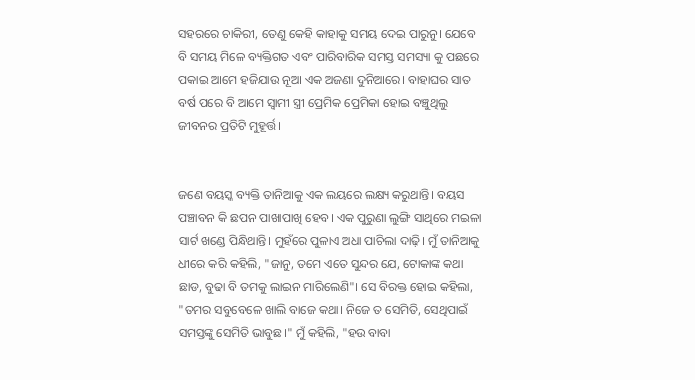ସହରରେ ଚାକିରୀ, ତେଣୁ କେହି କାହାକୁ ସମୟ ଦେଇ ପାରୁନୁ। ଯେବେ ବି ସମୟ ମିଳେ ବ୍ୟକ୍ତିଗତ ଏବଂ ପାରିବାରିକ ସମସ୍ତ ସମସ୍ୟା କୁ ପଛରେ ପକାଇ ଆମେ ହଜିଯାଉ ନୂଆ ଏକ ଅଜଣା ଦୁନିଆରେ। ବାହାଘର ସାତ ବର୍ଷ ପରେ ବି ଆମେ ସ୍ୱାମୀ ସ୍ତ୍ରୀ ପ୍ରେମିକ ପ୍ରେମିକା ହୋଇ ବଞ୍ଚୁଥିଲୁ ଜୀବନର ପ୍ରତିଟି ମୁହୂର୍ତ୍ତ।


ଜଣେ ବୟସ୍କ ବ୍ୟକ୍ତି ତାନିଆକୁ ଏକ ଲୟରେ ଲକ୍ଷ୍ୟ କରୁଥାନ୍ତି। ବୟସ ପଞ୍ଚାବନ କି ଛପନ ପାଖାପାଖି ହେବ। ଏକ ପୁରୁଣା ଲୁଙ୍ଗି ସାଥିରେ ମଇଳା ସାର୍ଟ ଖଣ୍ଡେ ପିନ୍ଧିଥାନ୍ତି। ମୁହଁରେ ପୁଳାଏ ଅଧା ପାଚିଲା ଦାଢ଼ି। ମୁଁ ତାନିଆକୁ ଧୀରେ କରି କହିଲି, "ଜାନୁ, ତମେ ଏତେ ସୁନ୍ଦର ଯେ, ଟୋକାଙ୍କ କଥା ଛାଡ, ବୁଢା ବି ତମକୁ ଲାଇନ ମାରିଲେଣି"। ସେ ବିରକ୍ତ ହୋଇ କହିଲା, "ତମର ସବୁବେଳେ ଖାଲି ବାଜେ କଥା। ନିଜେ ତ ସେମିତି, ସେଥିପାଇଁ ସମସ୍ତଙ୍କୁ ସେମିତି ଭାବୁଛ।" ମୁଁ କହିଲି, "ହଉ ବାବା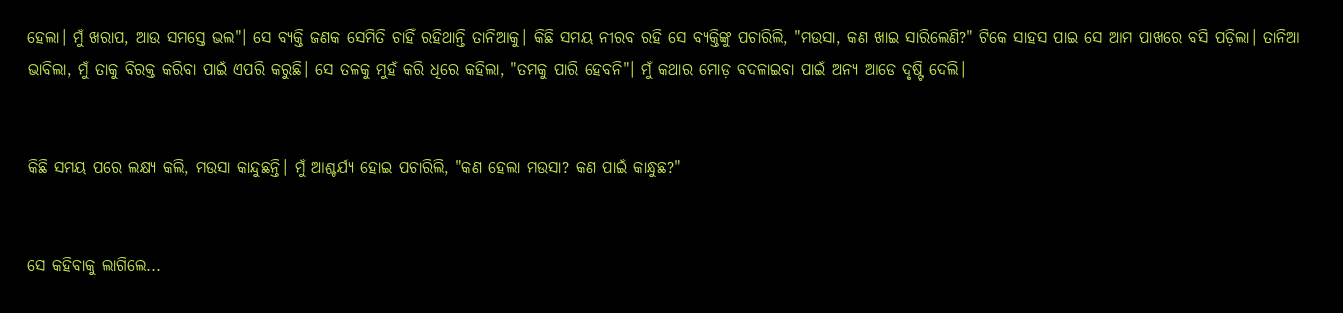ହେଲା। ମୁଁ ଖରାପ, ଆଉ ସମସ୍ତେ ଭଲ"। ସେ ବ୍ୟକ୍ତି ଜଣକ ସେମିତି ଚାହିଁ ରହିଥାନ୍ତି ତାନିଆକୁ। କିଛି ସମୟ ନୀରବ ରହି ସେ ବ୍ୟକ୍ତିଙ୍କୁ ପଚାରିଲି, "ମଉସା, କଣ ଖାଇ ସାରିଲେଣି?" ଟିକେ ସାହସ ପାଇ ସେ ଆମ ପାଖରେ ବସି ପଡ଼ିଲା। ତାନିଆ ଭାବିଲା, ମୁଁ ତାକୁ ବିରକ୍ତ କରିବା ପାଇଁ ଏପରି କରୁଛି। ସେ ତଳକୁ ମୁହଁ କରି ଧିରେ କହିଲା, "ତମକୁ ପାରି ହେବନି"। ମୁଁ କଥାର ମୋଡ଼ ବଦଳାଇବା ପାଇଁ ଅନ୍ୟ ଆଡେ ଦୃଷ୍ଟି ଦେଲି।


କିଛି ସମୟ ପରେ ଲକ୍ଷ୍ୟ କଲି, ମଉସା କାନ୍ଦୁଛନ୍ତି। ମୁଁ ଆଶ୍ଚର୍ଯ୍ୟ ହୋଇ ପଚାରିଲି, "କଣ ହେଲା ମଉସା? କଣ ପାଇଁ କାନ୍ଧୁଛ?"


ସେ କହିବାକୁ ଲାଗିଲେ...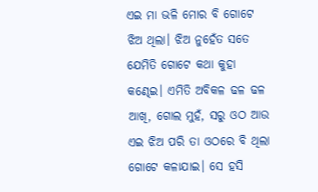ଏଇ ମା ଭଳି ମୋର ବି ଗୋଟେ ଝିଅ ଥିଲା। ଝିଅ ନୁହେଁତ ସତେ ଯେମିତି ଗୋଟେ କଥା କୁହା କଣ୍ଢେଇ। ଏମିତି ଅବିକଳ ଢଳ ଢଳ ଆଖି, ଗୋଲ ମୁହଁ, ସରୁ ଓଠ ଆଉ ଏଇ ଝିଅ ପରି ତା ଓଠରେ ବି ଥିଲା ଗୋଟେ କଳାଯାଇ। ସେ ହସି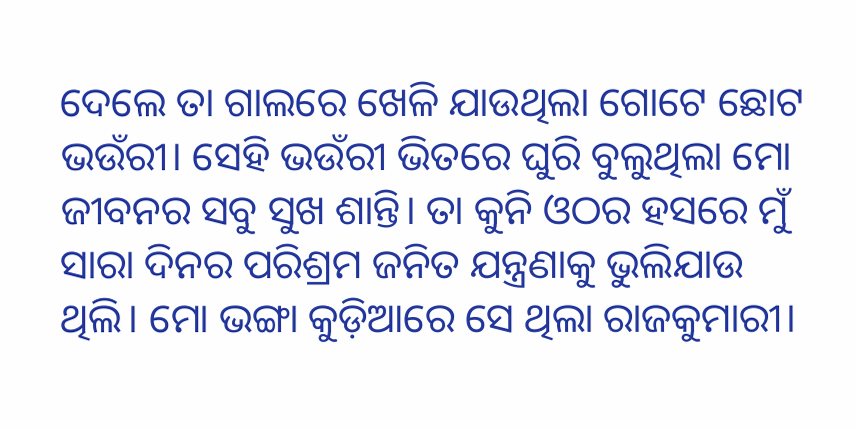ଦେଲେ ତା ଗାଲରେ ଖେଳି ଯାଉଥିଲା ଗୋଟେ ଛୋଟ ଭଉଁରୀ। ସେହି ଭଉଁରୀ ଭିତରେ ଘୁରି ବୁଲୁଥିଲା ମୋ ଜୀବନର ସବୁ ସୁଖ ଶାନ୍ତି। ତା କୁନି ଓଠର ହସରେ ମୁଁ ସାରା ଦିନର ପରିଶ୍ରମ ଜନିତ ଯନ୍ତ୍ରଣାକୁ ଭୁଲିଯାଉ ଥିଲି। ମୋ ଭଙ୍ଗା କୁଡ଼ିଆରେ ସେ ଥିଲା ରାଜକୁମାରୀ।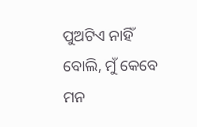ପୁଅଟିଏ ନାହିଁ ବୋଲି, ମୁଁ କେବେ ମନ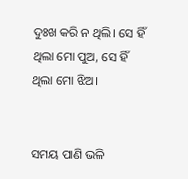ଦୁଃଖ କରି ନ ଥିଲି। ସେ ହିଁ ଥିଲା ମୋ ପୁଅ, ସେ ହିଁ ଥିଲା ମୋ ଝିଅ।


ସମୟ ପାଣି ଭଳି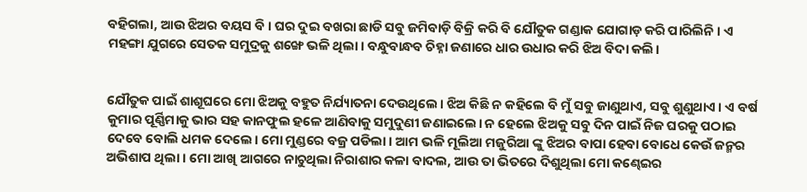ବହିଗଲା, ଆଉ ଝିଅର ବୟସ ବି। ଘର ଦୁଇ ବଖରା ଛାଡି ସବୁ ଜମିବାଡ଼ି ବିକ୍ରି କରି ବି ଯୌତୁକ ଗଣ୍ଡାକ ଯୋଗାଡ଼ କରି ପାରିଲିନି। ଏ ମହଙ୍ଗା ଯୁଗରେ ସେତକ ସମୁଦ୍ରକୁ ଶଙ୍ଖେ ଭଳି ଥିଲା। ବନ୍ଧୁବାନ୍ଧବ ଚିହ୍ନା ଜଣାରେ ଧାର ଉଧାର କରି ଝିଅ ବିଦା କଲି।


ଯୌତୁକ ପାଇଁ ଶାଶୂଘରେ ମୋ ଝିଅକୁ ବହୁତ ନିର୍ଯ୍ୟାତନା ଦେଉଥିଲେ। ଝିଅ କିଛି ନ କହିଲେ ବି ମୁଁ ସବୁ ଜାଣୁଥାଏ, ସବୁ ଶୁଣୁଥାଏ। ଏ ବର୍ଷ କୁମାର ପୂର୍ଣ୍ଣିମାକୁ ଭାର ସହ କାନଫୁଲ ହଳେ ଆଣିବାକୁ ସମୁଦୁଣୀ ଜଣାଇଲେ। ନ ହେଲେ ଝିଅକୁ ସବୁ ଦିନ ପାଇଁ ନିଜ ଘରକୁ ପଠାଇ ଦେବେ ବୋଲି ଧମକ ଦେଲେ। ମୋ ମୁଣ୍ଡରେ ବଜ୍ର ପଡିଲା। ଆମ ଭଳି ମୂଲିଆ ମଜୁରିଆ ଙ୍କୁ ଝିଅର ବାପା ହେବା ବୋଧେ କେଉଁ ଜନ୍ମର ଅଭିଶାପ ଥିଲା। ମୋ ଆଖି ଆଗରେ ନାଚୁଥିଲା ନିରାଶାର କଳା ବାଦଲ, ଆଉ ତା ଭିତରେ ଦିଶୁଥିଲା ମୋ କଣ୍ଢେଇର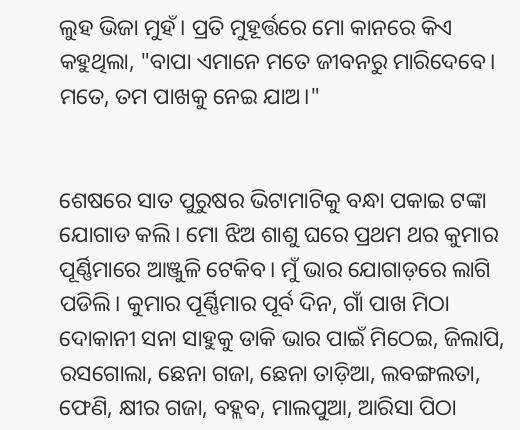ଲୁହ ଭିଜା ମୁହଁ। ପ୍ରତି ମୁହୂର୍ତ୍ତରେ ମୋ କାନରେ କିଏ କହୁଥିଲା, "ବାପା ଏମାନେ ମତେ ଜୀବନରୁ ମାରିଦେବେ। ମତେ, ତମ ପାଖକୁ ନେଇ ଯାଅ।"


ଶେଷରେ ସାତ ପୁରୁଷର ଭିଟାମାଟିକୁ ବନ୍ଧା ପକାଇ ଟଙ୍କା ଯୋଗାଡ କଲି। ମୋ ଝିଅ ଶାଶୁ ଘରେ ପ୍ରଥମ ଥର କୁମାର ପୂର୍ଣ୍ଣିମାରେ ଆଞ୍ଜୁଳି ଟେକିବ। ମୁଁ ଭାର ଯୋଗାଡ଼ରେ ଲାଗି ପଡିଲି। କୁମାର ପୂର୍ଣ୍ଣିମାର ପୂର୍ବ ଦିନ, ଗାଁ ପାଖ ମିଠା ଦୋକାନୀ ସନା ସାହୁକୁ ଡାକି ଭାର ପାଇଁ ମିଠେଇ, ଜିଲାପି, ରସଗୋଲା, ଛେନା ଗଜା, ଛେନା ତାଡ଼ିଆ, ଲବଙ୍ଗଲତା, ଫେଣି, କ୍ଷୀର ଗଜା, ବହ୍ଲବ, ମାଲପୁଆ, ଆରିସା ପିଠା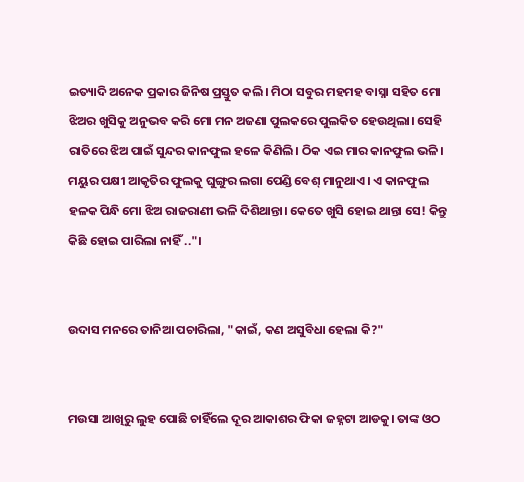ଇତ୍ୟାଦି ଅନେକ ପ୍ରକାର ଜିନିଷ ପ୍ରସ୍ତୁତ କଲି। ମିଠା ସବୁର ମହମହ ବାସ୍ନା ସହିତ ମୋ ଝିଅର ଖୁସିକୁ ଅନୁଭବ କରି ମୋ ମନ ଅଜଣା ପୁଲକରେ ପୁଲକିତ ହେଉଥିଲା। ସେହି ରାତିରେ ଝିଅ ପାଇଁ ସୁନ୍ଦର କାନଫୁଲ ହଳେ କିଣିଲି। ଠିକ ଏଇ ମାର କାନଫୁଲ ଭଳି। ମୟୁର ପକ୍ଷୀ ଆକୃତିର ଫୁଲକୁ ଘୁଙ୍ଗୁର ଲଗା ପେଣ୍ଡି ବେଶ୍ ମାନୁଥାଏ। ଏ କାନଫୁଲ ହଳକ ପିନ୍ଧି ମୋ ଝିଅ ରାଜରାଣୀ ଭଳି ଦିଶିଥାନ୍ତା। କେତେ ଖୁସି ହୋଇ ଥାନ୍ତା ସେ! କିନ୍ତୁ କିଛି ହୋଇ ପାରିଲା ନାହିଁ .."।


ଉଦାସ ମନରେ ତାନିଆ ପଚାରିଲା, "କାଇଁ, କଣ ଅସୁବିଧା ହେଲା କି?"


ମଉସା ଆଖିରୁ ଲୁହ ପୋଛି ଚାହିଁଲେ ଦୂର ଆକାଶର ଫିକା ଜହ୍ନଟା ଆଡକୁ। ତାଙ୍କ ଓଠ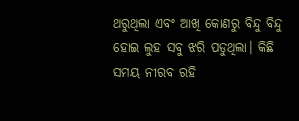ଥରୁଥିଲା ଏବଂ ଆଖି କୋଣରୁ ବିନ୍ଦୁ ବିନ୍ଦୁ ହୋଇ ଲୁହ ସବୁ ଝରି ପଡୁଥିଲା। କିଛି ସମୟ ନୀରବ ରହି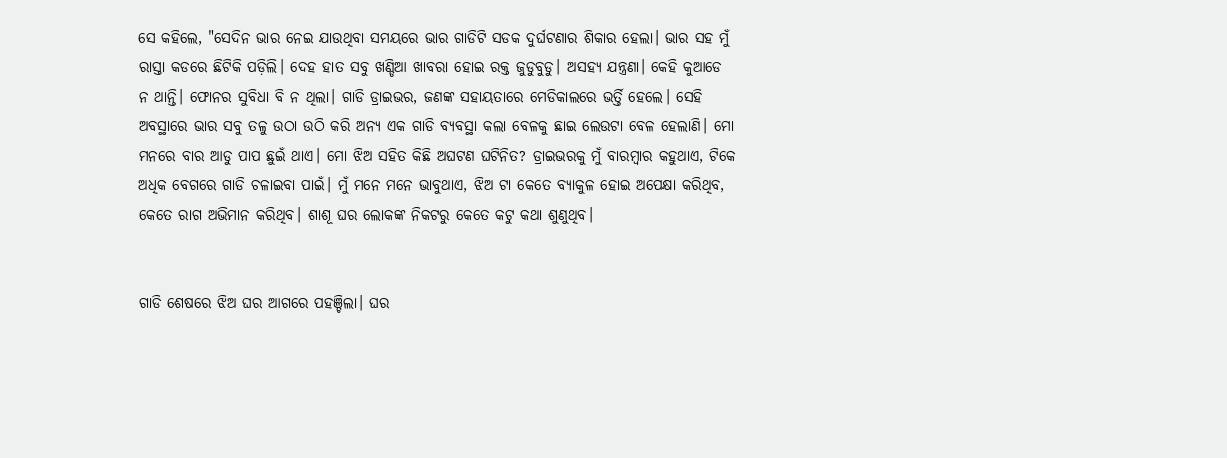ସେ କହିଲେ, "ସେଦିନ ଭାର ନେଇ ଯାଉଥିବା ସମୟରେ ଭାର ଗାଡିଟି ସଡକ ଦୁର୍ଘଟଣାର ଶିକାର ହେଲା। ଭାର ସହ ମୁଁ ରାସ୍ତା କଡରେ ଛିଟିକି ପଡ଼ିଲି। ଦେହ ହାତ ସବୁ ଖଣ୍ଡିଆ ଖାବରା ହୋଇ ରକ୍ତ ଜୁଡୁବୁଡୁ। ଅସହ୍ୟ ଯନ୍ତ୍ରଣା। କେହି କୁଆଡେ ନ ଥାନ୍ତି। ଫୋନର ସୁବିଧା ବି ନ ଥିଲା। ଗାଡି ଡ୍ରାଇଭର, ଜଣଙ୍କ ସହାୟତାରେ ମେଡିକାଲରେ ଭର୍ତ୍ତି ହେଲେ। ସେହି ଅବସ୍ଥାରେ ଭାର ସବୁ ତଳୁ ଉଠା ଉଠି କରି ଅନ୍ୟ ଏକ ଗାଡି ବ୍ୟବସ୍ଥା କଲା ବେଳକୁ ଛାଇ ଲେଉଟା ବେଳ ହେଲାଣି। ମୋ ମନରେ ବାର ଆଡୁ ପାପ ଛୁଇଁ ଥାଏ। ମୋ ଝିଅ ସହିତ କିଛି ଅଘଟଣ ଘଟିନିତ? ଡ୍ରାଇଭରକୁ ମୁଁ ବାରମ୍ବାର କହୁଥାଏ, ଟିକେ ଅଧିକ ବେଗରେ ଗାଡି ଚଳାଇବା ପାଇଁ। ମୁଁ ମନେ ମନେ ଭାବୁଥାଏ, ଝିଅ ଟା କେତେ ବ୍ୟାକୁଳ ହୋଇ ଅପେକ୍ଷା କରିଥିବ, କେତେ ରାଗ ଅଭିମାନ କରିଥିବ। ଶାଶୂ ଘର ଲୋକଙ୍କ ନିକଟରୁ କେତେ କଟୁ କଥା ଶୁଣୁଥିବ।


ଗାଡି ଶେଷରେ ଝିଅ ଘର ଆଗରେ ପହଞ୍ଚିଲା। ଘର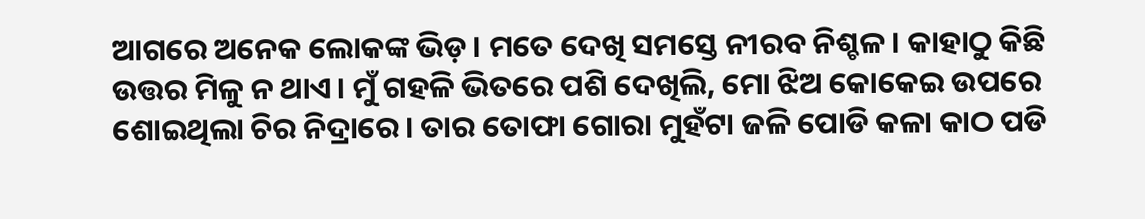ଆଗରେ ଅନେକ ଲୋକଙ୍କ ଭିଡ଼। ମତେ ଦେଖି ସମସ୍ତେ ନୀରବ ନିଶ୍ଚଳ। କାହାଠୁ କିଛି ଉତ୍ତର ମିଳୁ ନ ଥାଏ। ମୁଁ ଗହଳି ଭିତରେ ପଶି ଦେଖିଲି, ମୋ ଝିଅ କୋକେଇ ଉପରେ ଶୋଇଥିଲା ଚିର ନିଦ୍ରାରେ। ତାର ତୋଫା ଗୋରା ମୁହଁଟା ଜଳି ପୋଡି କଳା କାଠ ପଡି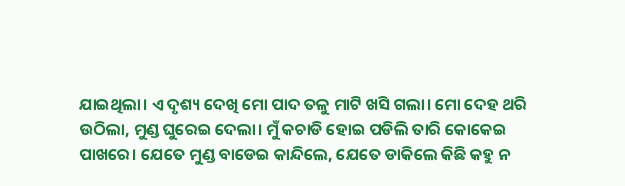ଯାଇଥିଲା। ଏ ଦୃଶ୍ୟ ଦେଖି ମୋ ପାଦ ତଳୁ ମାଟି ଖସି ଗଲା। ମୋ ଦେହ ଥରି ଉଠିଲା, ମୁଣ୍ଡ ଘୁରେଇ ଦେଲା। ମୁଁ କଚାଡି ହୋଇ ପଡିଲି ତାରି କୋକେଇ ପାଖରେ। ଯେତେ ମୁଣ୍ଡ ବାଡେଇ କାନ୍ଦିଲେ, ଯେତେ ଡାକିଲେ କିଛି କହୁ ନ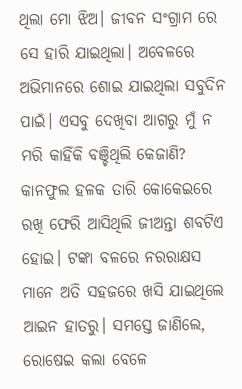ଥିଲା ମୋ ଝିଅ। ଜୀବନ ସଂଗ୍ରାମ ରେ ସେ ହାରି ଯାଇଥିଲା। ଅବେଳରେ ଅଭିମାନରେ ଶୋଇ ଯାଇଥିଲା ସବୁଦିନ ପାଇଁ। ଏସବୁ ଦେଖିବା ଆଗରୁ ମୁଁ ନ ମରି କାହିଁକି ବଞ୍ଚିଥିଲି କେଜାଣି? କାନଫୁଲ ହଳକ ତାରି କୋକେଇରେ ରଖି ଫେରି ଆସିଥିଲି ଜୀଅନ୍ତା ଶବଟିଏ ହୋଇ। ଟଙ୍କା ବଳରେ ନରରାକ୍ଷସ ମାନେ ଅତି ସହଜରେ ଖସି ଯାଇଥିଲେ ଆଇନ ହାତରୁ। ସମସ୍ତେ ଜାଣିଲେ, ରୋଷେଇ କଲା ବେଳେ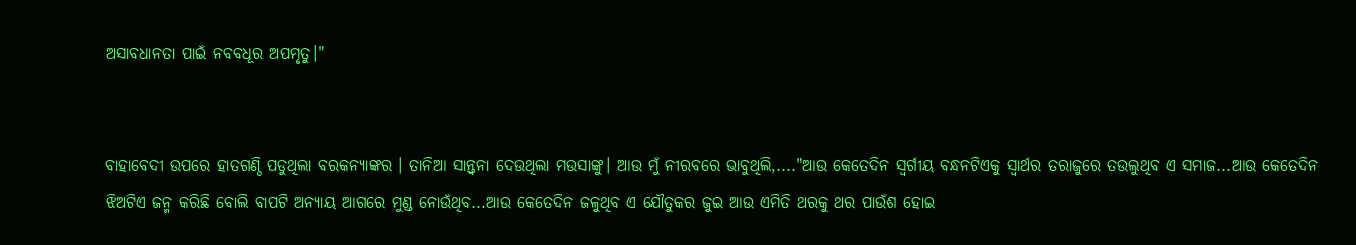ଅସାବଧାନତା ପାଇଁ ନବବଧୂର ଅପମୃତୁ।"


ବାହାବେଦୀ ଉପରେ ହାତଗଣ୍ଠି ପଡୁଥିଲା ବରକନ୍ୟାଙ୍କର । ତାନିଆ ସାନ୍ତ୍ୱନା ଦେଉଥିଲା ମଉସାଙ୍କୁ। ଆଉ ମୁଁ ନୀରବରେ ଭାବୁଥିଲି,...."ଆଉ କେତେଦିନ ସ୍ବର୍ଗୀୟ ବନ୍ଧନଟିଏକୁ ସ୍ୱାର୍ଥର ତରାଜୁରେ ତଉଲୁଥିବ ଏ ସମାଜ...ଆଉ କେତେଦିନ ଝିଅଟିଏ ଜନ୍ମ କରିଛି ବୋଲି ବାପଟି ଅନ୍ୟାୟ ଆଗରେ ମୁଣ୍ଡ ନୋଉଁଥିବ...ଆଉ କେତେଦିନ ଜଳୁଥିବ ଏ ଯୌତୁକର ଜୁଇ ଆଉ ଏମିତି ଥରକୁ ଥର ପାଉଁଶ ହୋଇ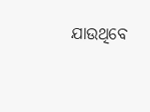ଯାଉଥିବେ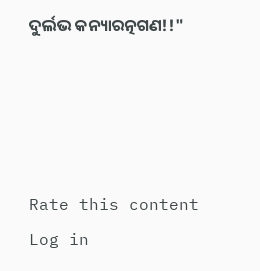ଦୁର୍ଲଭ କନ୍ୟାରତ୍ନଗଣ!!"




Rate this content
Log in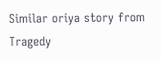Similar oriya story from Tragedy